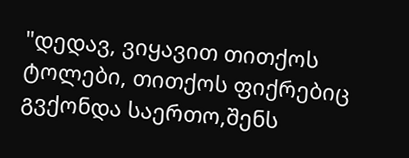"დედავ, ვიყავით თითქოს ტოლები, თითქოს ფიქრებიც გვქონდა საერთო,შენს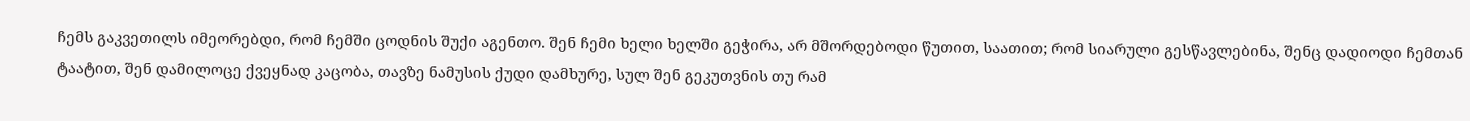ჩემს გაკვეთილს იმეორებდი, რომ ჩემში ცოდნის შუქი აგენთო. შენ ჩემი ხელი ხელში გეჭირა, არ მშორდებოდი წუთით, საათით; რომ სიარული გესწავლებინა, შენც დადიოდი ჩემთან ტაატით, შენ დამილოცე ქვეყნად კაცობა, თავზე ნამუსის ქუდი დამხურე, სულ შენ გეკუთვნის თუ რამ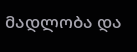მადლობა და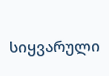სიყვარული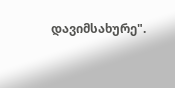დავიმსახურე".